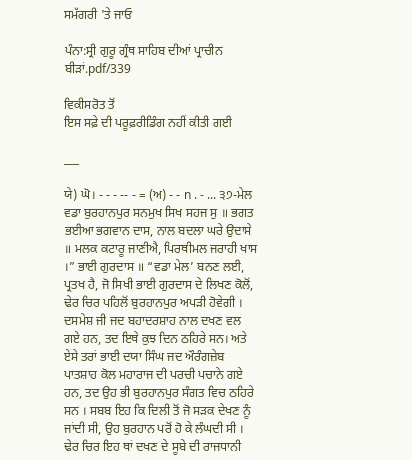ਸਮੱਗਰੀ 'ਤੇ ਜਾਓ

ਪੰਨਾ:ਸ੍ਰੀ ਗੁਰੂ ਗ੍ਰੰਥ ਸਾਹਿਬ ਦੀਆਂ ਪ੍ਰਾਚੀਨ ਬੀੜਾਂ.pdf/339

ਵਿਕੀਸਰੋਤ ਤੋਂ
ਇਸ ਸਫ਼ੇ ਦੀ ਪਰੂਫ਼ਰੀਡਿੰਗ ਨਹੀਂ ਕੀਤੀ ਗਈ

___

ਯੇ) ਘੋ। - - - -- - = (ਅ) - - n . - ... ੩੭-ਮੇਲ ਵਡਾ ਬੁਰਹਾਨਪੁਰ ਸਨਮੁਖ ਸਿਖ ਸਹਜ ਸੁ ॥ ਭਗਤ ਭਈਆ ਭਗਵਾਨ ਦਾਸ, ਨਾਲ ਬਦਲਾ ਘਰੇ ਉਦਾਸੇ ॥ ਮਲਕ ਕਟਾਰੂ ਜਾਣੀਐ, ਪਿਰਥੀਮਲ ਜਰਾਹੀ ਖਾਸ ।” ਭਾਈ ਗੁਰਦਾਸ ॥ “ਵਡਾ ਮੇਲ’ ਬਨਣ ਲਈ, ਪ੍ਰਤਖ ਹੈ, ਜੋ ਸਿਖੀ ਭਾਈ ਗੁਰਦਾਸ ਦੇ ਲਿਖਣ ਕੋਲੋਂ, ਢੇਰ ਚਿਰ ਪਹਿਲੋਂ ਬੁਰਹਾਨਪੁਰ ਅਪੜੀ ਹੋਵੇਗੀ । ਦਸਮੇਸ਼ ਜੀ ਜਦ ਬਹਾਦਰਸ਼ਾਹ ਨਾਲ ਦਖਣ ਵਲ ਗਏ ਹਨ, ਤਦ ਇਥੇ ਕੁਝ ਦਿਨ ਠਹਿਰੇ ਸਨ। ਅਤੇ ਏਸੇ ਤਰਾਂ ਭਾਈ ਦਯਾ ਸਿੰਘ ਜਦ ਔਰੰਗਜ਼ੇਬ ਪਾਤਸ਼ਾਹ ਕੋਲ ਮਹਾਰਾਜ ਦੀ ਪਰਚੀ ਪਚਾਨੇ ਗਏ ਹਨ, ਤਦ ਉਹ ਭੀ ਬੁਰਹਾਨਪੁਰ ਸੰਗਤ ਵਿਚ ਠਹਿਰੇ ਸਨ । ਸਬਬ ਇਹ ਕਿ ਦਿਲੀ ਤੋਂ ਜੋ ਸੜਕ ਦੇਖਣ ਨੂੰ ਜਾਂਦੀ ਸੀ, ਉਹ ਬੁਰਹਾਨ ਪਰੋਂ ਹੋ ਕੇ ਲੰਘਦੀ ਸੀ । ਢੇਰ ਚਿਰ ਇਹ ਥਾਂ ਦਖਣ ਦੇ ਸੂਬੇ ਦੀ ਰਾਜਧਾਨੀ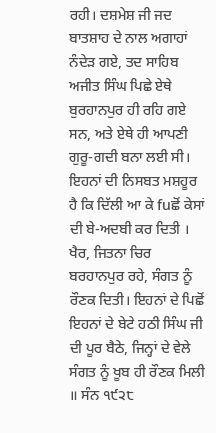ਰਹੀ। ਦਸ਼ਮੇਸ਼ ਜੀ ਜਦ ਬਾਤਸ਼ਾਹ ਦੇ ਨਾਲ ਅਗਾਹਾਂ ਨੰਦੇੜ ਗਏ, ਤਦ ਸਾਹਿਬ ਅਜੀਤ ਸਿੰਘ ਪਿਛੇ ਏਥੇ ਬੁਰਹਾਨਪੁਰ ਹੀ ਰਹਿ ਗਏ ਸਨ, ਅਤੇ ਏਥੇ ਹੀ ਆਪਣੀ ਗੁਰੂ-ਗਦੀ ਬਨਾ ਲਈ ਸੀ। ਇਹਨਾਂ ਦੀ ਨਿਸਬਤ ਮਸ਼ਹੂਰ ਹੈ ਕਿ ਦਿੱਲੀ ਆ ਕੇ fuਛੋਂ ਕੇਸਾਂ ਦੀ ਬੇ-ਅਦਬੀ ਕਰ ਦਿਤੀ । ਖੈਰ, ਜਿਤਨਾ ਚਿਰ ਬਰਹਾਨਪੁਰ ਰਹੇ, ਸੰਗਤ ਨੂੰ ਰੌਣਕ ਦਿਤੀ। ਇਹਨਾਂ ਦੇ ਪਿਛੋਂ ਇਹਨਾਂ ਦੇ ਬੇਟੇ ਹਠੀ ਸਿੰਘ ਜੀ ਦੀ ਪੂਰ ਬੈਠੇ, ਜਿਨ੍ਹਾਂ ਦੇ ਵੇਲੇ ਸੰਗਤ ਨੂੰ ਖੂਬ ਹੀ ਰੌਣਕ ਮਿਲੀ ॥ ਸੰਨ ੧੯੨੮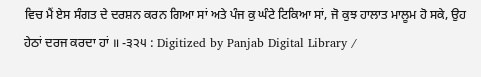ਵਿਚ ਮੈਂ ਏਸ ਸੰਗਤ ਦੇ ਦਰਸ਼ਨ ਕਰਨ ਗਿਆ ਸਾਂ ਅਤੇ ਪੰਜ ਕੁ ਘੰਟੇ ਟਿਕਿਆ ਸਾਂ, ਜੋ ਕੁਝ ਹਾਲਾਤ ਮਾਲੂਮ ਹੋ ਸਕੇ, ਉਹ ਹੇਠਾਂ ਦਰਜ ਕਰਦਾ ਹਾਂ ॥ -੩੨੫ : Digitized by Panjab Digital Library /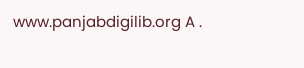www.panjabdigilib.org A .